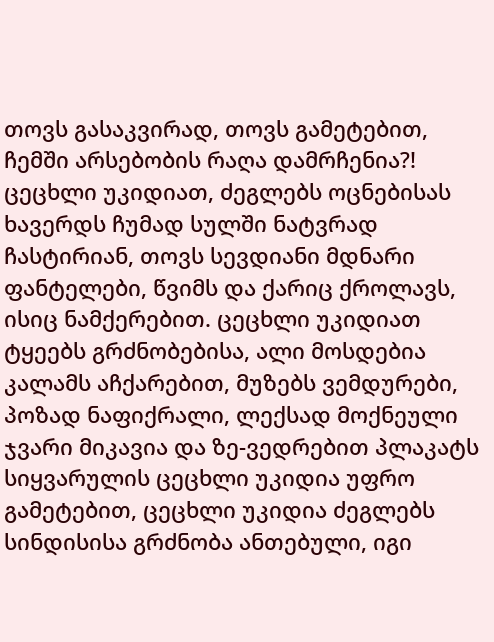თოვს გასაკვირად, თოვს გამეტებით, ჩემში არსებობის რაღა დამრჩენია?! ცეცხლი უკიდიათ, ძეგლებს ოცნებისას ხავერდს ჩუმად სულში ნატვრად ჩასტირიან, თოვს სევდიანი მდნარი ფანტელები, წვიმს და ქარიც ქროლავს, ისიც ნამქერებით. ცეცხლი უკიდიათ ტყეებს გრძნობებისა, ალი მოსდებია კალამს აჩქარებით, მუზებს ვემდურები, პოზად ნაფიქრალი, ლექსად მოქნეული ჯვარი მიკავია და ზე-ვედრებით პლაკატს სიყვარულის ცეცხლი უკიდია უფრო გამეტებით, ცეცხლი უკიდია ძეგლებს სინდისისა გრძნობა ანთებული, იგი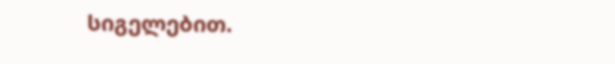სიგელებით.